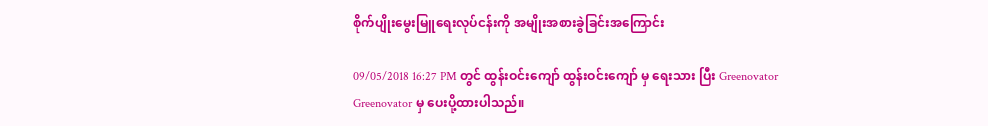စိုက်ပျိုးမွေးမြူရေးလုပ်ငန်းကို အမျိုးအစားခွဲခြင်းအကြောင်း

09/05/2018 16:27 PM တွင် ထွန်းဝင်းကျော် ထွန်းဝင်းကျော် မှ ရေးသား ပြီး Greenovator Greenovator မှ ပေးပို့ထားပါသည်။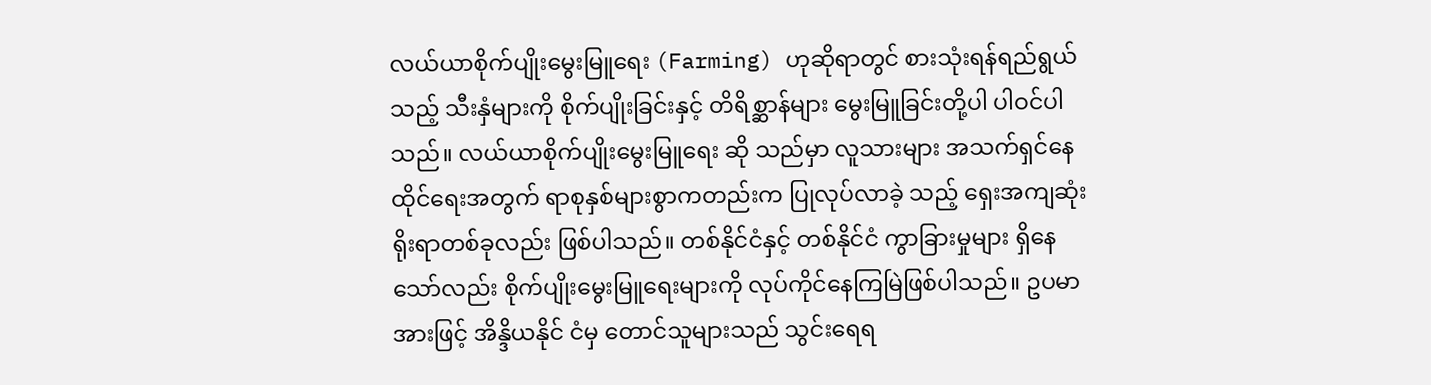လယ်ယာစိုက်ပျိုးမွေးမြူရေး (Farming) ဟုဆိုရာတွင် စားသုံးရန်ရည်ရွယ်သည့် သီးနှံများကို စိုက်ပျိုးခြင်းနှင့် တိရိစ္ဆာန်များ မွေးမြူခြင်းတို့ပါ ပါဝင်ပါသည်။ လယ်ယာစိုက်ပျိုးမွေးမြူရေး ဆို သည်မှာ လူသားများ အသက်ရှင်နေထိုင်ရေးအတွက် ရာစုနှစ်များစွာကတည်းက ပြုလုပ်လာခဲ့ သည့် ရှေးအကျဆုံး ရိုးရာတစ်ခုလည်း ဖြစ်ပါသည်။ တစ်နိုင်ငံနှင့် တစ်နိုင်ငံ ကွာခြားမှုများ ရှိနေ သော်လည်း စိုက်ပျိုးမွေးမြူရေးများကို လုပ်ကိုင်နေကြမြဲဖြစ်ပါသည်။ ဥပမာအားဖြင့် အိန္ဒိယနိုင် ငံမှ တောင်သူများသည် သွင်းရေရ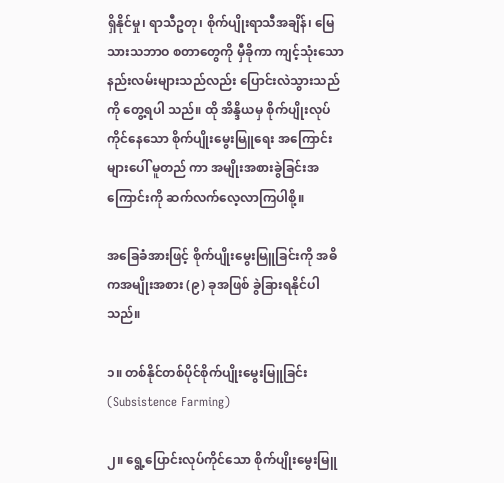ရှိနိုင်မှု၊ ရာသီဥတု၊ စိုက်ပျိုးရာသီအချိန်၊ မြေသားသဘာဝ စတာတွေကို မှီခိုကာ ကျင့်သုံးသော နည်းလမ်းများသည်လည်း ပြောင်းလဲသွားသည်ကို တွေ့ရပါ သည်။ ထို အိန္ဒိယမှ စိုက်ပျိုးလုပ်ကိုင်နေသော စိုက်ပျိုးမွေးမြူရေး အကြောင်းများပေါ် မူတည် ကာ အမျိုးအစားခွဲခြင်းအကြောင်းကို ဆက်လက်လေ့လာကြပါစို့။

အခြေခံအားဖြင့် စိုက်ပျိုးမွေးမြူခြင်းကို အဓိကအမျိုးအစား (၉) ခုအဖြစ် ခွဲခြားရနိုင်ပါသည်။

၁။ တစ်နိုင်တစ်ပိုင်စိုက်ပျိုးမွေးမြူခြင်း (Subsistence Farming)

၂။ ရွေ့ပြောင်းလုပ်ကိုင်သော စိုက်ပျိုးမွေးမြူ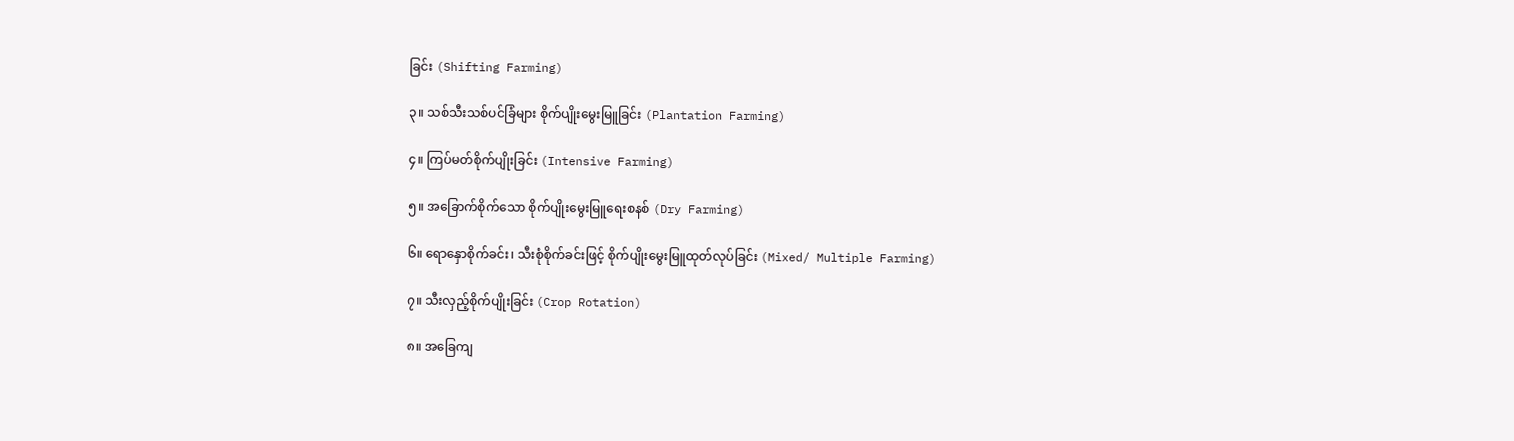ခြင်း (Shifting Farming)

၃။ သစ်သီးသစ်ပင်ခြံများ စိုက်ပျိုးမွေးမြူခြင်း (Plantation Farming)

၄။ ကြပ်မတ်စိုက်ပျိုးခြင်း (Intensive Farming)

၅။ အခြောက်စိုက်သော စိုက်ပျိုးမွေးမြူရေးစနစ် (Dry Farming)

၆။ ရောနှောစိုက်ခင်း၊ သီးစုံစိုက်ခင်းဖြင့် စိုက်ပျိုးမွေးမြူထုတ်လုပ်ခြင်း (Mixed/ Multiple Farming)

၇။ သီးလှည့်စိုက်ပျိုးခြင်း (Crop Rotation)

၈။ အခြေကျ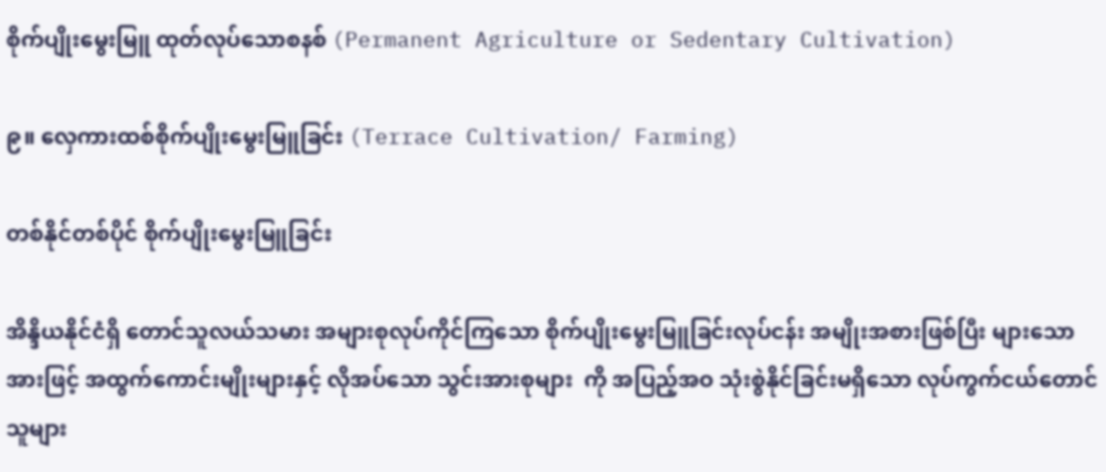စိုက်ပျိုးမွေးမြူ ထုတ်လုပ်သောစနစ် (Permanent Agriculture or Sedentary Cultivation)

၉။ လှေကားထစ်စိုက်ပျိုးမွေးမြူခြင်း (Terrace Cultivation/ Farming)

တစ်နိုင်တစ်ပိုင် စိုက်ပျိုးမွေးမြူခြင်း

အိန္ဒိယနိုင်ငံရှိ တောင်သူလယ်သမား အများစုလုပ်ကိုင်ကြသော စိုက်ပျိုးမွေးမြူခြင်းလုပ်ငန်း အမျိုးအစားဖြစ်ပြီး များသောအားဖြင့် အထွက်ကောင်းမျိုးများနှင့် လိုအပ်သော သွင်းအားစုများ  ကို အပြည့်အဝ သုံးစွဲနိုင်ခြင်းမရှိသော လုပ်ကွက်ငယ်တောင်သူများ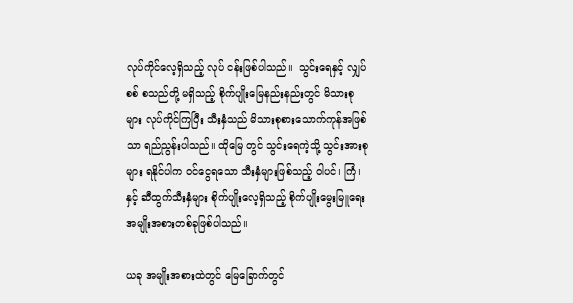လုပ်ကိုင်လေ့ရှိသည့် လုပ် ငန်းဖြစ်ပါသည်။  သွင်းရေနှင့် လျှပ်စစ် စသည်တို့ မရှိသည့် စိုက်ပျိုးမြေနည်းနည်းတွင် မိသားစု များ လုပ်ကိုင်ကြပြီး သီးနှံသည် မိသားစုစားသောက်ကုန်အဖြစ်သာ ရည်ညွန်းပါသည်။ ထိုမြေ တွင် သွင်းရေကဲ့သို့ သွင်းအားစုများ ရနိုင်ပါက ဝင်ငွေရသော သီးနှံများဖြစ်သည့် ဝါပင်၊ ကြံ၊ နှင့် ဆီထွက်သီးနှံများ စိုက်ပျိုးလေ့ရှိသည့် စိုက်ပျိုးမွေးမြူရေး အမျိုးအစားတစ်ခုဖြစ်ပါသည်။

ယခု အမျိုးအစားထဲတွင် မြေခြောက်တွင်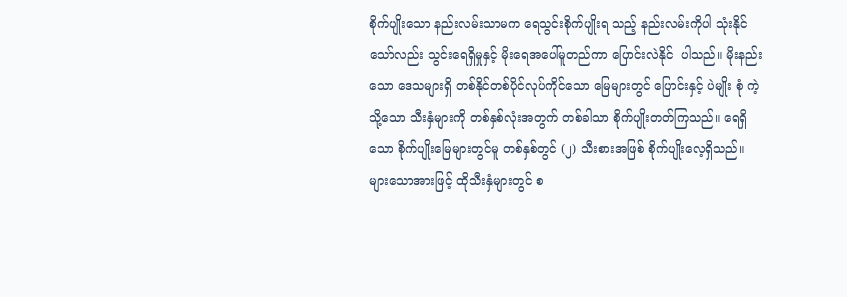စိုက်ပျိုးသော နည်းလမ်းသာမက ရေသွင်းစိုက်ပျိုးရ သည့် နည်းလမ်းကိုပါ သုံးနိုင်သော်လည်း သွင်းရေရှိမှုနှင့် မိုးရေအပေါ်မူတည်ကာ ပြောင်းလဲနိုင်  ပါသည်။ မိုးနည်းသော ဒေသများရှိ တစ်နိုင်တစ်ပိုင်လုပ်ကိုင်သော မြေများတွင် ပြောင်းနှင့် ပဲမျိုး စုံ ကဲ့သို့သော သီးနှံများကို တစ်နှစ်လုံးအတွက် တစ်ခါသာ စိုက်ပျိုးတတ်ကြသည်။ ရေရှိသော စိုက်ပျိုးမြေများတွင်မူ တစ်နှစ်တွင် (၂) သီးစားအဖြစ် စိုက်ပျိုးလေ့ရှိသည်။ များသောအားဖြင့် ထိုသီးနှံများတွင် စ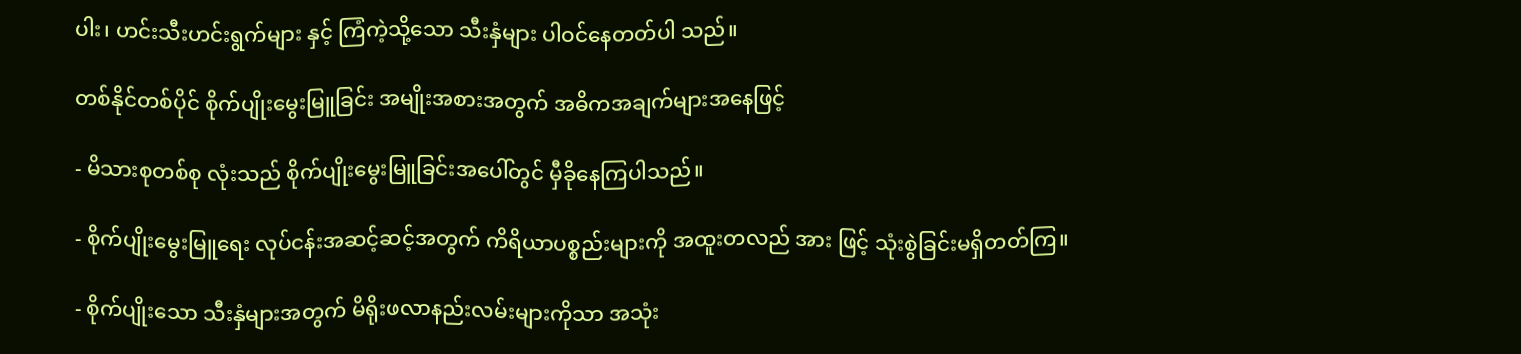ပါး၊ ဟင်းသီးဟင်းရွက်များ နှင့် ကြံကဲ့သို့သော သီးနှံများ ပါဝင်နေတတ်ပါ သည်။

တစ်နိုင်တစ်ပိုင် စိုက်ပျိုးမွေးမြူခြင်း အမျိုးအစားအတွက် အဓိကအချက်များအနေဖြင့်

- မိသားစုတစ်စု လုံးသည် စိုက်ပျိုးမွေးမြူခြင်းအပေါ်တွင် မှီခိုနေကြပါသည်။

- စိုက်ပျိုးမွေးမြူရေး လုပ်ငန်းအဆင့်ဆင့်အတွက် ကိရိယာပစ္စည်းများကို အထူးတလည် အား ဖြင့် သုံးစွဲခြင်းမရှိတတ်ကြ။

- စိုက်ပျိုးသော သီးနှံများအတွက် မိရိုးဖလာနည်းလမ်းများကိုသာ အသုံး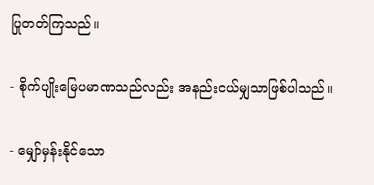ပြုတတ်ကြသည်။

- စိုက်ပျိုးမြေပမာဏသည်လည်း အနည်းငယ်မျှသာဖြစ်ပါသည်။

- မျှော်မှန်းနိုင်သော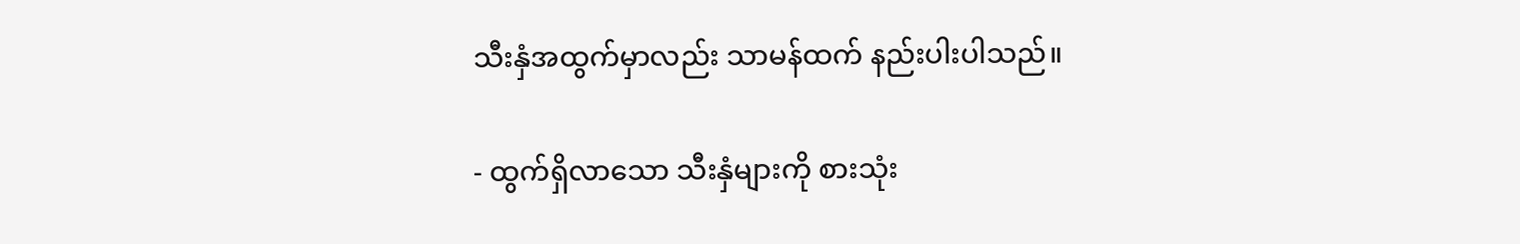သီးနှံအထွက်မှာလည်း သာမန်ထက် နည်းပါးပါသည်။

- ထွက်ရှိလာသော သီးနှံများကို စားသုံး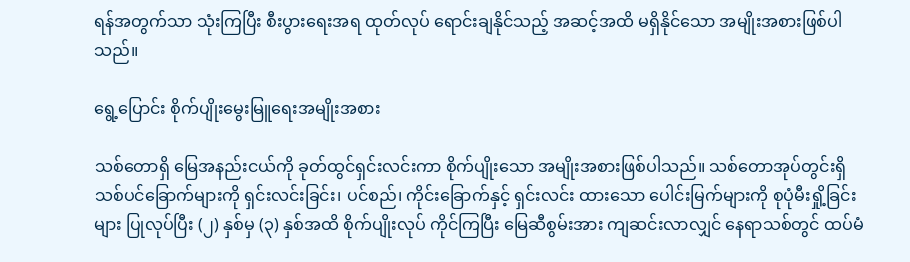ရန်အတွက်သာ သုံးကြပြီး စီးပွားရေးအရ ထုတ်လုပ် ရောင်းချနိုင်သည့် အဆင့်အထိ မရှိနိုင်သော အမျိုးအစားဖြစ်ပါသည်။

ရွေ့ပြောင်း စိုက်ပျိုးမွေးမြူရေးအမျိုးအစား

သစ်တောရှိ မြေအနည်းငယ်ကို ခုတ်ထွင်ရှင်းလင်းကာ စိုက်ပျိုးသော အမျိုးအစားဖြစ်ပါသည်။ သစ်တောအုပ်တွင်းရှိ သစ်ပင်ခြောက်များကို ရှင်းလင်းခြင်း၊ ပင်စည်၊ ကိုင်းခြောက်နှင့် ရှင်းလင်း ထားသော ပေါင်းမြက်များကို စုပုံမီးရှို့ခြင်းများ ပြုလုပ်ပြီး (၂) နှစ်မှ (၃) နှစ်အထိ စိုက်ပျိုးလုပ် ကိုင်ကြပြီး မြေဆီစွမ်းအား ကျဆင်းလာလျှင် နေရာသစ်တွင် ထပ်မံ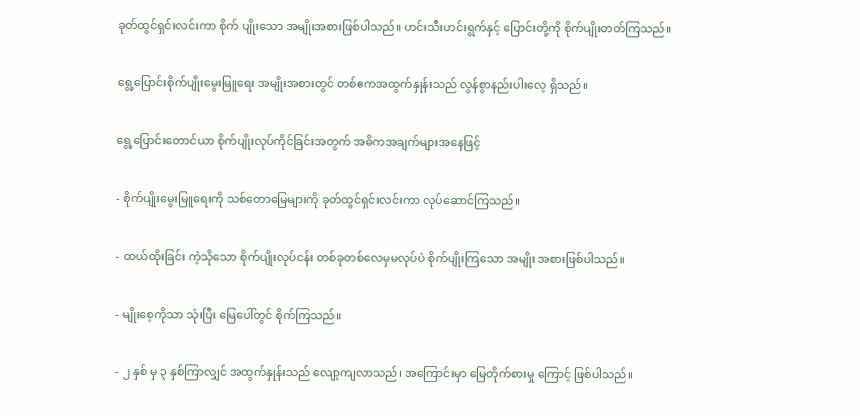ခုတ်ထွင်ရှင်းလင်းကာ စိုက် ပျိုးသော အမျိုးအစားဖြစ်ပါသည်။ ဟင်းသီးဟင်းရွက်နှင့် ပြောင်းတို့ကို စိုက်ပျိုးတတ်ကြသည်။

ရွေ့ပြောင်းစိုက်ပျိုးမွေးမြူရေး အမျိုးအစားတွင် တစ်ဧကအထွက်နှုန်းသည် လွန်စွာနည်းပါးလေ့ ရှိသည်။

ရွေ့ပြောင်းတောင်ယာ စိုက်ပျိုးလုပ်ကိုင်ခြင်းအတွက် အဓိကအချက်များအနေဖြင့်

- စိုက်ပျိုးမွေးမြူရေးကို သစ်တောမြေများကို ခုတ်ထွင်ရှင်းလင်းကာ လုပ်ဆောင်ကြသည်။

- ထယ်ထိုးခြင်း ကဲ့သိုသော စိုက်ပျိုးလုပ်ငန်း တစ်ခုတစ်လေမှမလုပ်ပဲ စိုက်ပျိုးကြသော အမျိုး အစားဖြစ်ပါသည်။

- မျိုးစေ့ကိုသာ သုံးပြီး မြေပေါ်တွင် စိုက်ကြသည်။

- ၂ နှစ် မှ ၃ နှစ်ကြာလျှင် အထွက်နှုန်းသည် လျော့ကျလာသည်၊ အကြောင်းမှာ မြေတိုက်စားမှု ကြောင့် ဖြစ်ပါသည်။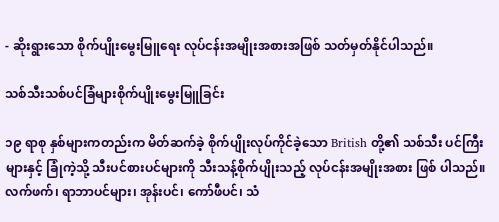- ဆိုးရွားသော စိုက်ပျိုးမွေးမြူရေး လုပ်ငန်းအမျိုးအစားအဖြစ် သတ်မှတ်နိုင်ပါသည်။

သစ်သီးသစ်ပင်ခြံများစိုက်ပျိုးမွေးမြူခြင်း

၁၉ ရာစု နှစ်များကတည်းက မိတ်ဆက်ခဲ့ စိုက်ပျိုးလုပ်ကိုင်ခဲ့သော British တို့၏ သစ်သီး ပင်ကြီးများနှင့် ခြုံကဲ့သို့ သီးပင်စားပင်များကို သီးသန့်စိုက်ပျိုးသည့် လုပ်ငန်းအမျိုးအစား ဖြစ် ပါသည်။ လက်ဖက်၊ ရာဘာပင်များ၊ အုန်းပင်၊ ကော်ဖီပင်၊ သံ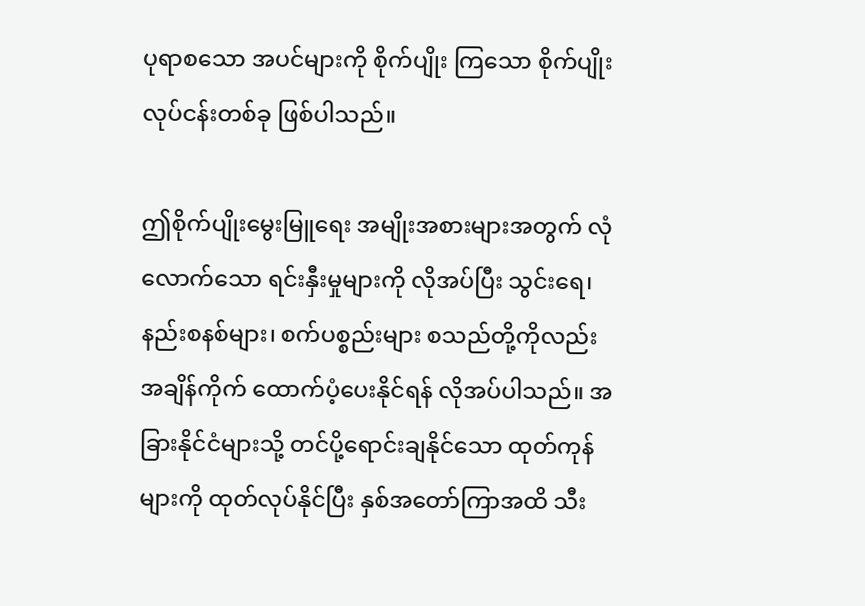ပုရာစသော အပင်များကို စိုက်ပျိုး ကြသော စိုက်ပျိုးလုပ်ငန်းတစ်ခု ဖြစ်ပါသည်။

ဤစိုက်ပျိုးမွေးမြူရေး အမျိုးအစားများအတွက် လုံလောက်သော ရင်းနှီးမှုများကို လိုအပ်ပြီး သွင်းရေ၊ နည်းစနစ်များ၊ စက်ပစ္စည်းများ စသည်တို့ကိုလည်း အချိန်ကိုက် ထောက်ပံ့ပေးနိုင်ရန် လိုအပ်ပါသည်။ အခြားနိုင်ငံများသို့ တင်ပို့ရောင်းချနိုင်သော ထုတ်ကုန်များကို ထုတ်လုပ်နိုင်ပြီး နှစ်အတော်ကြာအထိ သီး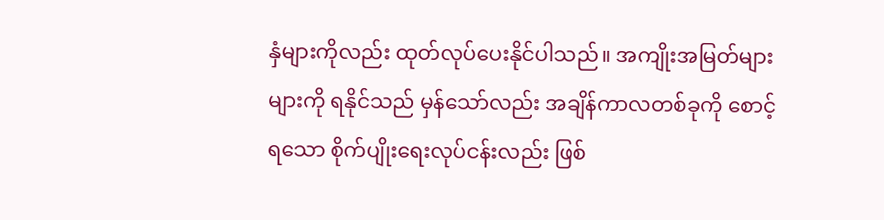နှံများကိုလည်း ထုတ်လုပ်ပေးနိုင်ပါသည်။ အကျိုးအမြတ်များများကို ရနိုင်သည် မှန်သော်လည်း အချိန်ကာလတစ်ခုကို စောင့်ရသော စိုက်ပျိုးရေးလုပ်ငန်းလည်း ဖြစ်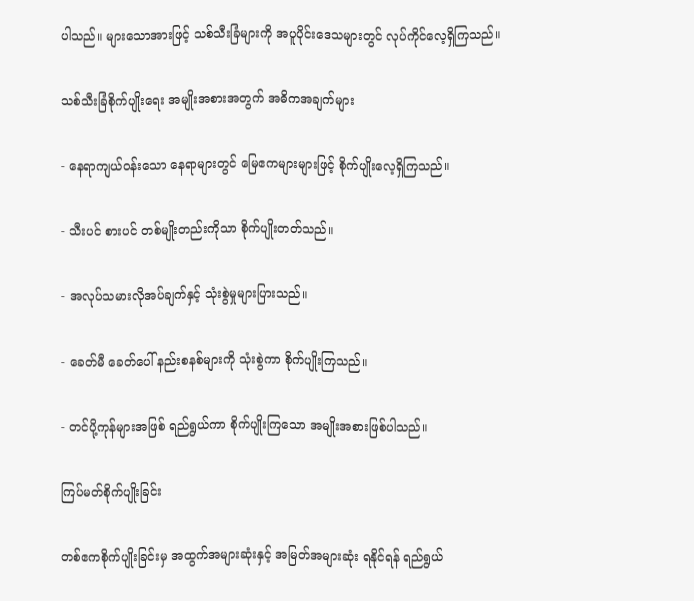ပါသည်။ များသောအားဖြင့် သစ်သီးခြံများကို အပူပိုင်းဒေသများတွင် လုပ်ကိုင်လေ့ရှိကြသည်။

သစ်သီးခြံစိုက်ပျိုးရေး အမျိုးအစားအတွက် အဓိကအချက်များ

- နေရာကျယ်ဝန်းသော နေရာများတွင် မြေဧကများများဖြင့် စိုက်ပျိုးလေ့ရှိကြသည်။

- သီးပင် စားပင် တစ်မျိုးတည်းကိုသာ စိုက်ပျိုးတတ်သည်။

- အလုပ်သမားလိုအပ်ချက်နှင့် သုံးစွဲမှုများပြားသည်။

- ခေတ်မီ ခေတ်ပေါ် နည်းစနစ်များကို သုံးစွဲကာ စိုက်ပျိုးကြသည်။

- တင်ပို့ကုန်များအဖြစ် ရည်ရွယ်ကာ စိုက်ပျိုးကြသော အမျိုးအစားဖြစ်ပါသည်။

ကြပ်မတ်စိုက်ပျိုးခြင်း

တစ်ဧကစိုက်ပျိုးခြင်းမှ အထွက်အများဆုံးနှင့် အမြတ်အများဆုံး ရနိုင်ရန် ရည်ရွယ်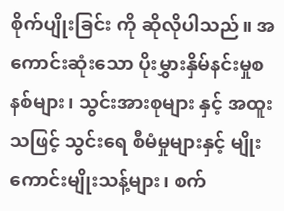စိုက်ပျိုးခြင်း ကို ဆိုလိုပါသည်။ အကောင်းဆုံးသော ပိုးမွှားနှိမ်နင်းမှုစနစ်များ၊ သွင်းအားစုများ နှင့် အထူး သဖြင့် သွင်းရေ စီမံမှုများနှင့် မျိုးကောင်းမျိုးသန့်များ၊ စက်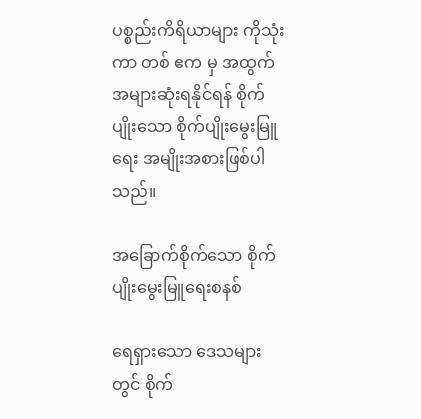ပစ္စည်းကိရိယာများ ကိုသုံးကာ တစ် ဧက မှ အထွက်အများဆုံးရနိုင်ရန် စိုက်ပျိုးသော စိုက်ပျိုးမွေးမြူရေး အမျိုးအစားဖြစ်ပါသည်။

အခြောက်စိုက်သော စိုက်ပျိုးမွေးမြူရေးစနစ်

ရေရှားသော ဒေသများတွင် စိုက်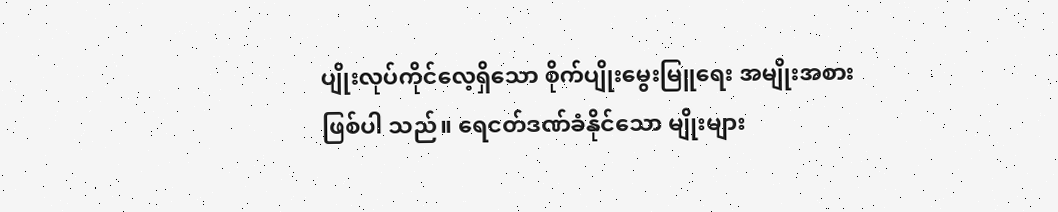ပျိုးလုပ်ကိုင်လေ့ရှိသော စိုက်ပျိုးမွေးမြူရေး အမျိုးအစား ဖြစ်ပါ သည်။ ရေငတ်ဒဏ်ခံနိုင်သော မျိုးများ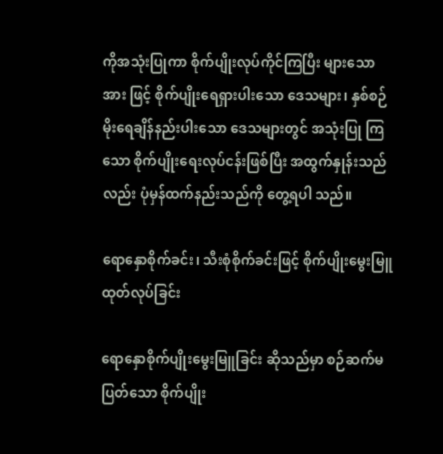ကိုအသုံးပြုကာ စိုက်ပျိုးလုပ်ကိုင်ကြပြီး များသောအား ဖြင့် စိုက်ပျိုးရေရှားပါးသော ဒေသများ၊ နှစ်စဉ်မိုးရေချိန်နည်းပါးသော ဒေသများတွင် အသုံးပြု ကြသော စိုက်ပျိုးရေးလုပ်ငန်းဖြစ်ပြီး အထွက်နှုန်းသည်လည်း ပုံမှန်ထက်နည်းသည်ကို တွေ့ရပါ သည်။

ရောနှောစိုက်ခင်း၊ သီးစုံစိုက်ခင်းဖြင့် စိုက်ပျိုးမွေးမြူထုတ်လုပ်ခြင်း

ရောနှောစိုက်ပျိုးမွေးမြူခြင်း ဆိုသည်မှာ စဉ်ဆက်မပြတ်သော စိုက်ပျိုး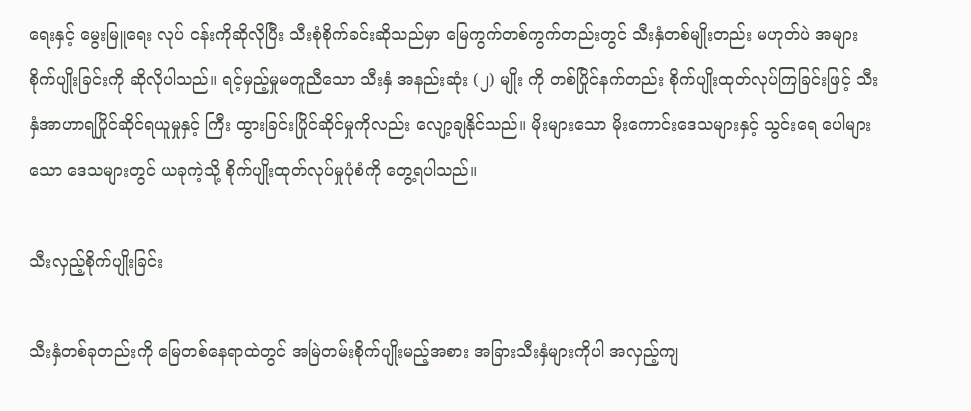ရေးနှင့် မွေးမြူရေး လုပ် ငန်းကိုဆိုလိုပြီး သီးစုံစိုက်ခင်းဆိုသည်မှာ မြေကွက်တစ်ကွက်တည်းတွင် သီးနှံတစ်မျိုးတည်း မဟုတ်ပဲ အများစိုက်ပျိုးခြင်းကို ဆိုလိုပါသည်။ ရင့်မှည့်မှုမတူညီသော သီးနှံ အနည်းဆုံး (၂) မျိုး ကို တစ်ပြိုင်နက်တည်း စိုက်ပျိုးထုတ်လုပ်ကြခြင်းဖြင့် သီးနှံအာဟာရပြိုင်ဆိုင်ရယူမှုနှင့် ကြီး ထွားခြင်းပြိုင်ဆိုင်မှုကိုလည်း လျော့ချနိုင်သည်။ မိုးများသော မိုးကောင်းဒေသများနှင့် သွင်းရေ ပေါများသော ဒေသများတွင် ယခုကဲ့သို့ စိုက်ပျိုးထုတ်လုပ်မှုပုံစံကို တွေ့ရပါသည်။

သီးလှည့်စိုက်ပျိုးခြင်း

သီးနှံတစ်ခုတည်းကို မြေတစ်နေရာထဲတွင် အမြဲတမ်းစိုက်ပျိုးမည့်အစား အခြားသီးနှံများကိုပါ အလှည့်ကျ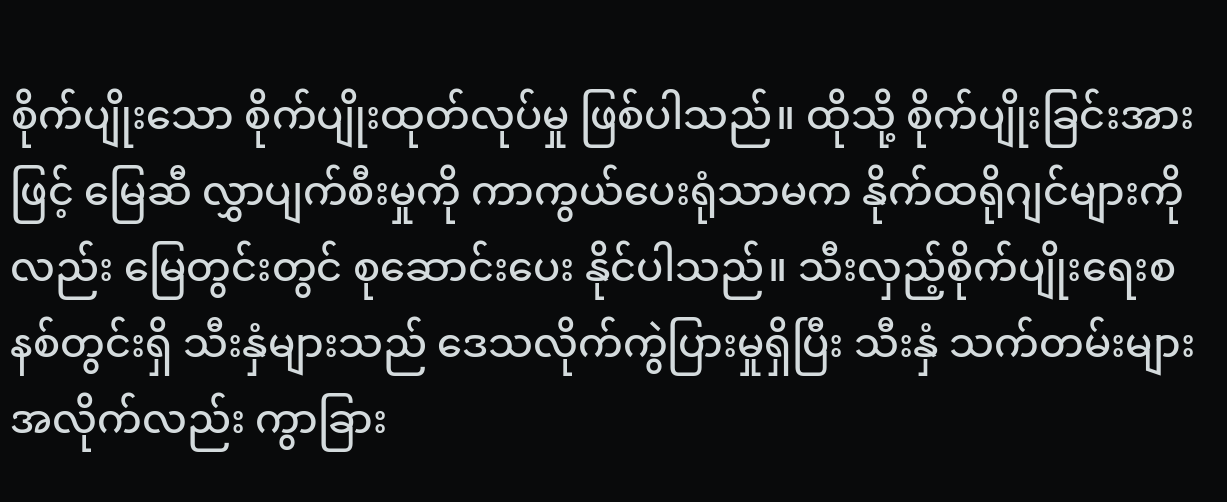စိုက်ပျိုးသော စိုက်ပျိုးထုတ်လုပ်မှု ဖြစ်ပါသည်။ ထိုသို့ စိုက်ပျိုးခြင်းအားဖြင့် မြေဆီ လွှာပျက်စီးမှုကို ကာကွယ်ပေးရုံသာမက နိုက်ထရိုဂျင်များကိုလည်း မြေတွင်းတွင် စုဆောင်းပေး နိုင်ပါသည်။ သီးလှည့်စိုက်ပျိုးရေးစနစ်တွင်းရှိ သီးနှံများသည် ဒေသလိုက်ကွဲပြားမှုရှိပြီး သီးနှံ သက်တမ်းများအလိုက်လည်း ကွာခြား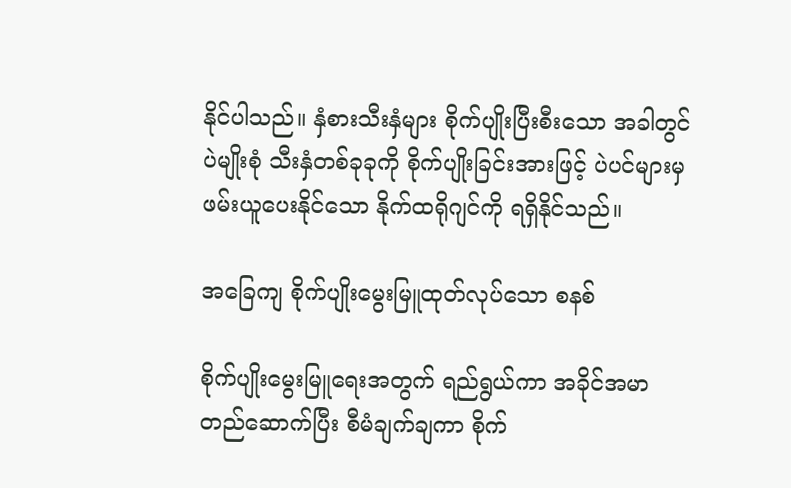နိုင်ပါသည်။ နှံစားသီးနှံများ စိုက်ပျိုးပြီးစီးသော အခါတွင် ပဲမျိုးစုံ သီးနှံတစ်ခုခုကို စိုက်ပျိုးခြင်းအားဖြင့် ပဲပင်များမှ ဖမ်းယူပေးနိုင်သော နိုက်ထရိုဂျင်ကို ရရှိနိုင်သည်။

အခြေကျ စိုက်ပျိုးမွေးမြူထုတ်လုပ်သော စနစ်

စိုက်ပျိုးမွေးမြူရေးအတွက် ရည်ရွယ်ကာ အခိုင်အမာတည်ဆောက်ပြီး စီမံချက်ချကာ စိုက်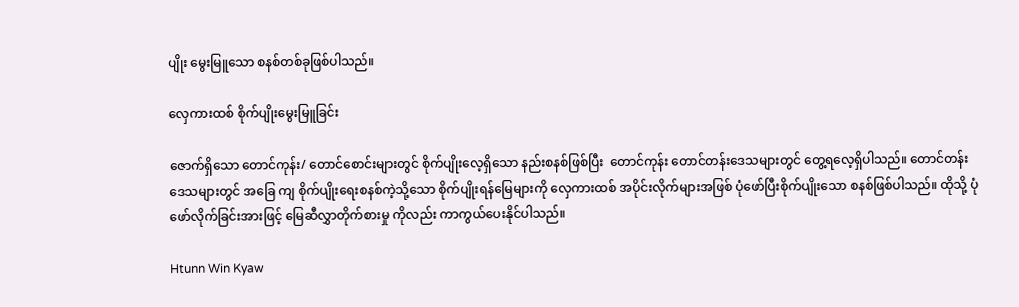ပျိုး မွေးမြူသော စနစ်တစ်ခုဖြစ်ပါသည်။

လှေကားထစ် စိုက်ပျိုးမွေးမြူခြင်း

ဇောက်ရှိသော တောင်ကုန်း/ တောင်စောင်းများတွင် စိုက်ပျိုးလေ့ရှိသော နည်းစနစ်ဖြစ်ပြီး  တောင်ကုန်း တောင်တန်းဒေသများတွင် တွေ့ရလေ့ရှိပါသည်။ တောင်တန်းဒေသများတွင် အခြေ ကျ စိုက်ပျိုးရေးစနစ်ကဲ့သို့သော စိုက်ပျိုးရန်မြေများကို လှေကားထစ် အပိုင်းလိုက်များအဖြစ် ပုံဖော်ပြီးစိုက်ပျိုးသော စနစ်ဖြစ်ပါသည်။ ထိုသို့ ပုံဖော်လိုက်ခြင်းအားဖြင့် မြေဆီလွှာတိုက်စားမှု ကိုလည်း ကာကွယ်ပေးနိုင်ပါသည်။

Htunn Win Kyaw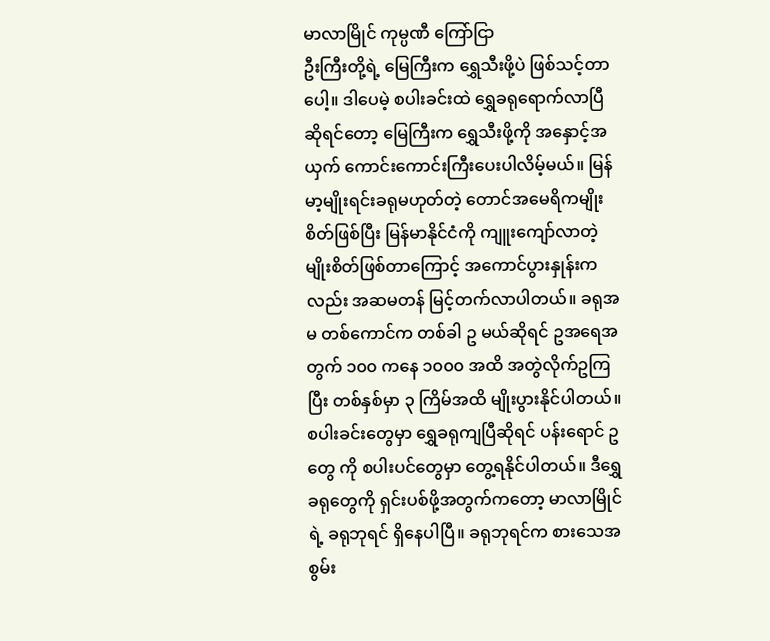မာလာမြိုင် ကုမ္ပဏီ ကြော်ငြာ
ဦးကြီးတို့ရဲ့ မြေကြီးက ရွှေသီးဖို့ပဲ ဖြစ်သင့်တာပေါ့။ ဒါပေမဲ့ စပါးခင်းထဲ ရွှေခရုရောက်လာပြီဆိုရင်တော့ မြေကြီးက ရွှေသီးဖို့ကို အနှောင့်အယှက် ကောင်းကောင်းကြီးပေးပါလိမ့်မယ်။ မြန်မာ့မျိုးရင်းခရုမဟုတ်တဲ့ တောင်အမေရိကမျိုးစိတ်ဖြစ်ပြီး မြန်မာနိုင်ငံကို ကျူးကျော်လာတဲ့ မျိုးစိတ်ဖြစ်တာကြောင့် အကောင်ပွားနှုန်းကလည်း အဆမတန် မြင့်တက်လာပါတယ်။ ခရုအမ တစ်ကောင်က တစ်ခါ ဥ မယ်ဆိုရင် ဥအရေအတွက် ၁၀၀ ကနေ ၁၀၀၀ အထိ အတွဲလိုက်ဥကြပြီး တစ်နှစ်မှာ ၃ ကြိမ်အထိ မျိုးပွားနိုင်ပါတယ်။ စပါးခင်းတွေမှာ ရွှေခရုကျပြီဆိုရင် ပန်းရောင် ဥ တွေ ကို စပါးပင်တွေမှာ တွေ့ရနိုင်ပါတယ်။ ဒီရွှေခရုတွေကို ရှင်းပစ်ဖို့အတွက်ကတော့ မာလာမြိုင်ရဲ့ ခရုဘုရင် ရှိနေပါပြီ။ ခရုဘုရင်က စားသေအစွမ်း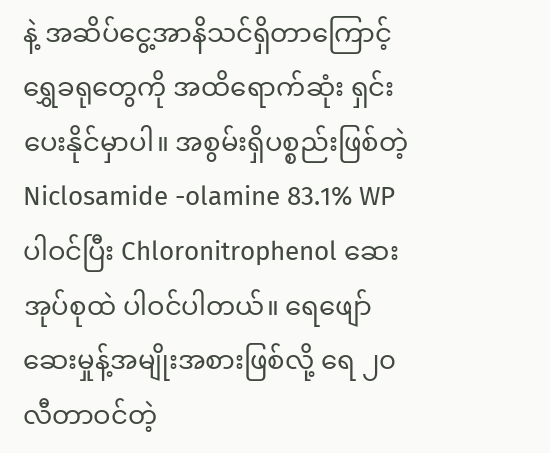နဲ့ အဆိပ်ငွေ့အာနိသင်ရှိတာကြောင့် ရွှေခရုတွေကို အထိရောက်ဆုံး ရှင်းပေးနိုင်မှာပါ။ အစွမ်းရှိပစ္စည်းဖြစ်တဲ့ Niclosamide -olamine 83.1% WP ပါဝင်ပြီး Chloronitrophenol ဆေးအုပ်စုထဲ ပါဝင်ပါတယ်။ ရေဖျော်ဆေးမှုန့်အမျိုးအစားဖြစ်လို့ ရေ ၂၀ လီတာဝင်တဲ့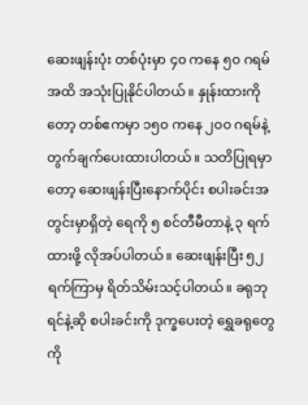ဆေးဖျန်းပုံး တစ်ပုံးမှာ ၄၀ ကနေ ၅၀ ဂရမ်အထိ အသုံးပြုနိုင်ပါတယ်။ နှုန်းထားကိုတော့ တစ်ဧကမှာ ၁၅၀ ကနေ ၂၀၀ ဂရမ်နဲ့ တွက်ချက်ပေးထားပါတယ်။ သတိပြုရမှာတော့ ဆေးဖျန်းပြီးနောက်ပိုင်း စပါးခင်းအတွင်းမှာရှိတဲ့ ရေကို ၅ စင်တီမီတာနဲ့ ၃ ရက်ထားဖို့ လိုအပ်ပါတယ်။ ဆေးဖျန်းပြီး ၅၂ ရက်ကြာမှ ရိတ်သိမ်းသင့်ပါတယ်။ ခရုဘုရင်နဲ့ဆို စပါးခင်းကို ဒုက္ခပေးတဲ့ ရွှေခရုတွေကို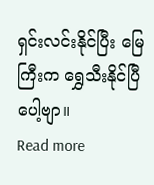ရှင်းလင်းနိုင်ပြီး မြေကြီးက ရွှေသီးနိုင်ပြီပေါ့ဗျာ။
Read more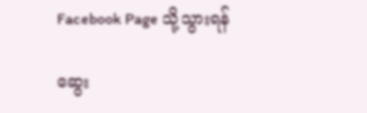Facebook Page သို့သွားရန်

ဆွေး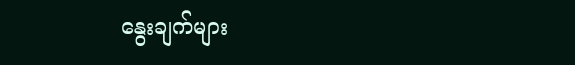နွေးချက်များ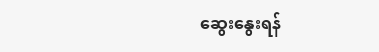ဆွေးနွေးရန်